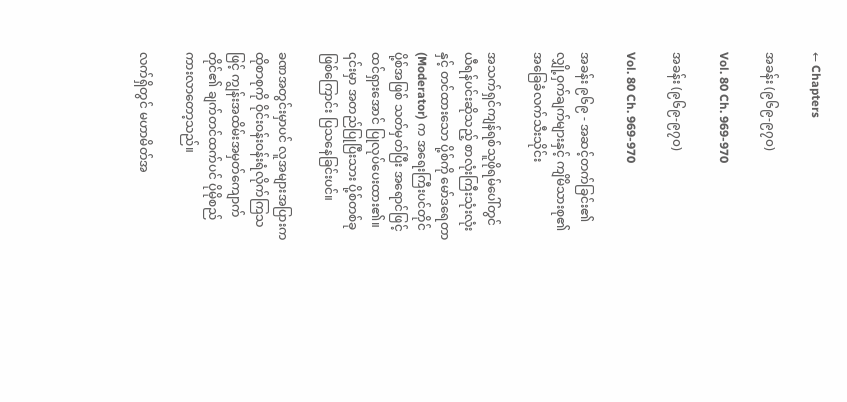← Chapters

အခန်း (၉၆၉-၉၇၀)

Vol. 80 Ch. 969-970

အခန်း (၉၆၉-၉၇၀)

Vol. 80 Ch. 969-970

အခန်း ၉၆၉ - အဆင့်တက်ခြင်း၏ လျှို့ဝှက်ချက်များနှင့် ကျိမိသားစု၏ အခြေခံလက်သီးသိုင်း

အသက်ရှင်ကျန်ရစ်သူဖိုရမ်ပေါ်တွင် ယီရန်ပင်းဆိုသည့် စာလုံးကြီးသုံးလုံးနှင့် တင်ထားသော ပို့စ်ကို မော်ဒရေတာ (Moderator) က အရေးကြီးပင်တိုင်ပို့စ်အဖြစ် သတ်မှတ်ပြီး အရောင်ဖြင့် ထင်ရှားအောင် ပြုလုပ်ပေးထား၏။ ၎င်းမှာ အတည်ပြုပြီးသား ပို့စ်တစ်ခုဖြစ်ကြောင်း ပြသနေခြင်းပင်။

ခဏအတွင်းမှာပင် လူအများအပြားက ထိုစာစုကို ဝိုင်းဝန်းဝန်းရံလိုက်ကြသဖြင့် ကျွန်းအထိမ်းအမှတ်ကျောက်တိုင်၏ ချက်တင်ထက်ပင် ပိုမိုစည်ကားလာတော့သည်။

လက်ရှိတွင် မဟာမိတ်အ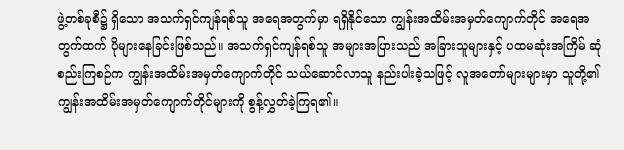ဖွဲ့တစ်ခုစီ၌ ရှိသော အသက်ရှင်ကျန်ရစ်သူ အရေအတွက်မှာ ရရှိနိုင်သော ကျွန်းအထိမ်းအမှတ်ကျောက်တိုင် အရေအတွက်ထက် ပိုများနေခြင်းဖြစ်သည်။ အသက်ရှင်ကျန်ရစ်သူ အများအပြားသည် အခြားသူများနှင့် ပထမဆုံးအကြိမ် ဆုံစည်းကြစဉ်က ကျွန်းအထိမ်းအမှတ်ကျောက်တိုင် သယ်ဆောင်လာသူ နည်းပါးခဲ့သဖြင့် လူအတော်များများမှာ သူတို့၏ ကျွန်းအထိမ်းအမှတ်ကျောက်တိုင်များကို စွန့်လွှတ်ခဲ့ကြရ၏။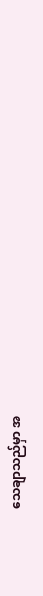သေချာသည်မှာ အ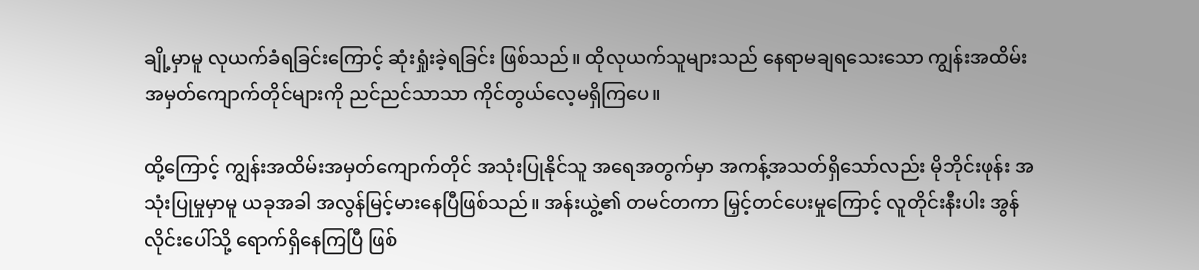ချို့မှာမူ လုယက်ခံရခြင်းကြောင့် ဆုံးရှုံးခဲ့ရခြင်း ဖြစ်သည်။ ထိုလုယက်သူများသည် နေရာမချရသေးသော ကျွန်းအထိမ်းအမှတ်ကျောက်တိုင်များကို ညင်ညင်သာသာ ကိုင်တွယ်လေ့မရှိကြပေ။

ထို့ကြောင့် ကျွန်းအထိမ်းအမှတ်ကျောက်တိုင် အသုံးပြုနိုင်သူ အရေအတွက်မှာ အကန့်အသတ်ရှိသော်လည်း မိုဘိုင်းဖုန်း အသုံးပြုမှုမှာမူ ယခုအခါ အလွန်မြင့်မားနေပြီဖြစ်သည်။ အန်းယွဲ့၏ တမင်တကာ မြှင့်တင်ပေးမှုကြောင့် လူတိုင်းနီးပါး အွန်လိုင်းပေါ်သို့ ရောက်ရှိနေကြပြီ ဖြစ်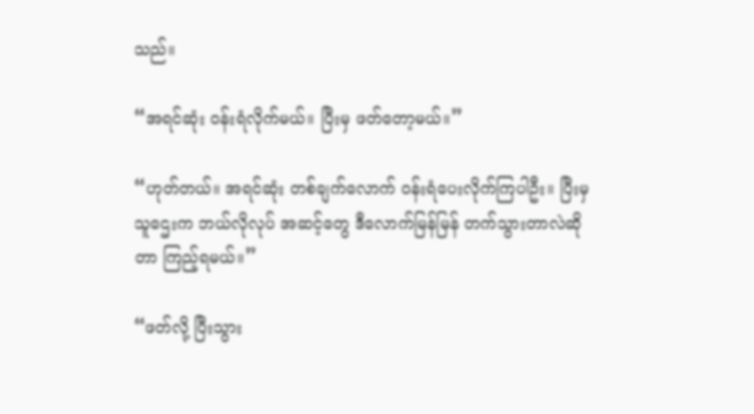သည်။

“အရင်ဆုံး ဝန်းရံလိုက်မယ်။ ပြီးမှ ဖတ်တော့မယ်။”

“ဟုတ်တယ်။ အရင်ဆုံး တစ်ချက်လောက် ဝန်းရံပေးလိုက်ကြပါဦး။ ပြီးမှ သူဌေးက ဘယ်လိုလုပ် အဆင့်တွေ ဒီလောက်မြန်မြန် တက်သွားတာလဲဆိုတာ ကြည့်ရမယ်။”

“ဖတ်လို့ ပြီးသွား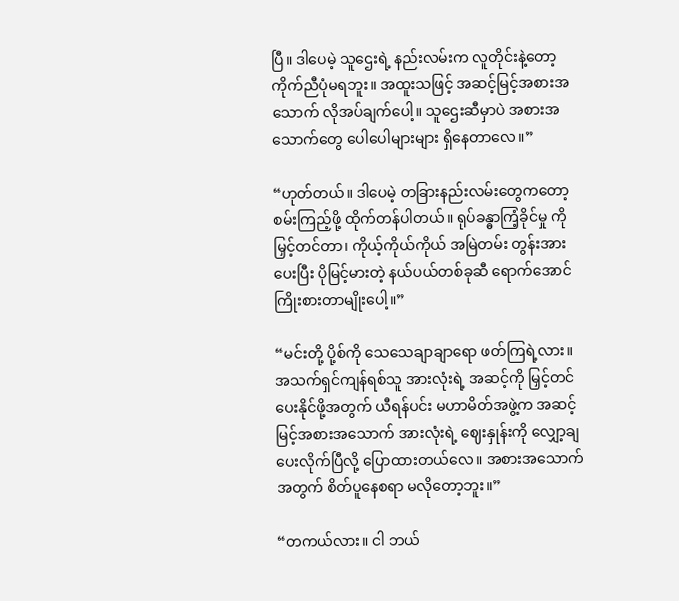ပြီ။ ဒါပေမဲ့ သူဌေးရဲ့ နည်းလမ်းက လူတိုင်းနဲ့တော့ ကိုက်ညီပုံမရဘူး။ အထူးသဖြင့် အဆင့်မြင့်အစားအသောက် လိုအပ်ချက်ပေါ့။ သူဌေးဆီမှာပဲ အစားအသောက်တွေ ပေါပေါများများ ရှိနေတာလေ။”

“ဟုတ်တယ်။ ဒါပေမဲ့ တခြားနည်းလမ်းတွေကတော့ စမ်းကြည့်ဖို့ ထိုက်တန်ပါတယ်။ ရုပ်ခန္ဓာကြံ့ခိုင်မှု ကို မြှင့်တင်တာ၊ ကိုယ့်ကိုယ်ကိုယ် အမြဲတမ်း တွန်းအားပေးပြီး ပိုမြင့်မားတဲ့ နယ်ပယ်တစ်ခုဆီ ရောက်အောင် ကြိုးစားတာမျိုးပေါ့။”

“မင်းတို့ ပို့စ်ကို သေသေချာချာရော ဖတ်ကြရဲ့လား။ အသက်ရှင်ကျန်ရစ်သူ အားလုံးရဲ့ အဆင့်ကို မြှင့်တင်ပေးနိုင်ဖို့အတွက် ယီရန်ပင်း မဟာမိတ်အဖွဲ့က အဆင့်မြင့်အစားအသောက် အားလုံးရဲ့ ဈေးနှုန်းကို လျှော့ချပေးလိုက်ပြီလို့ ပြောထားတယ်လေ။ အစားအသောက်အတွက် စိတ်ပူနေစရာ မလိုတော့ဘူး။”

“တကယ်လား။ ငါ ဘယ်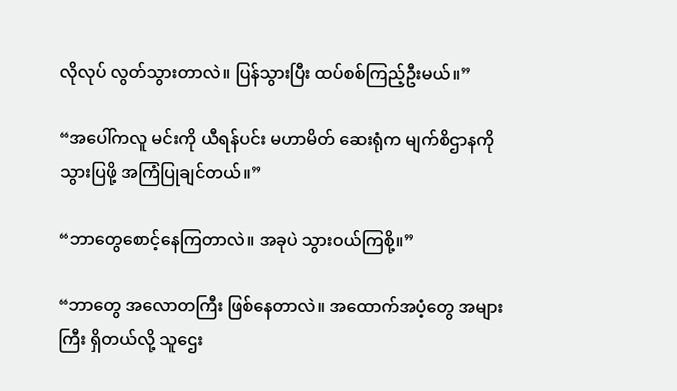လိုလုပ် လွတ်သွားတာလဲ။ ပြန်သွားပြီး ထပ်စစ်ကြည့်ဦးမယ်။”

“အပေါ်ကလူ မင်းကို ယီရန်ပင်း မဟာမိတ် ဆေးရုံက မျက်စိဌာနကို သွားပြဖို့ အကြံပြုချင်တယ်။”

“ဘာတွေစောင့်နေကြတာလဲ။ အခုပဲ သွားဝယ်ကြစို့။”

“ဘာတွေ အလောတကြီး ဖြစ်နေတာလဲ။ အထောက်အပံ့တွေ အများကြီး ရှိတယ်လို့ သူဌေး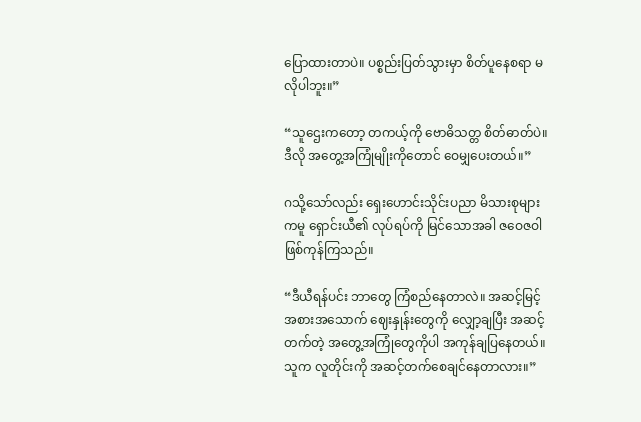ပြောထားတာပဲ။ ပစ္စည်းပြတ်သွားမှာ စိတ်ပူနေစရာ မလိုပါဘူး။”

“သူဌေးကတော့ တကယ့်ကို ဗောဓိသတ္တ စိတ်ဓာတ်ပဲ။ ဒီလို အတွေ့အကြုံမျိုးကိုတောင် ဝေမျှပေးတယ်။”

ဂသို့သော်လည်း ရှေးဟောင်းသိုင်းပညာ မိသားစုများကမူ ရှောင်းယီ၏ လုပ်ရပ်ကို မြင်သောအခါ ဇဝေဇဝါ ဖြစ်ကုန်ကြသည်။

“ဒီယီရန်ပင်း ဘာတွေ ကြံစည်နေတာလဲ။ အဆင့်မြင့်အစားအသောက် ဈေးနှုန်းတွေကို လျှော့ချပြီး အဆင့်တက်တဲ့ အတွေ့အကြုံတွေကိုပါ အကုန်ချပြနေတယ်။ သူက လူတိုင်းကို အဆင့်တက်စေချင်နေတာလား။”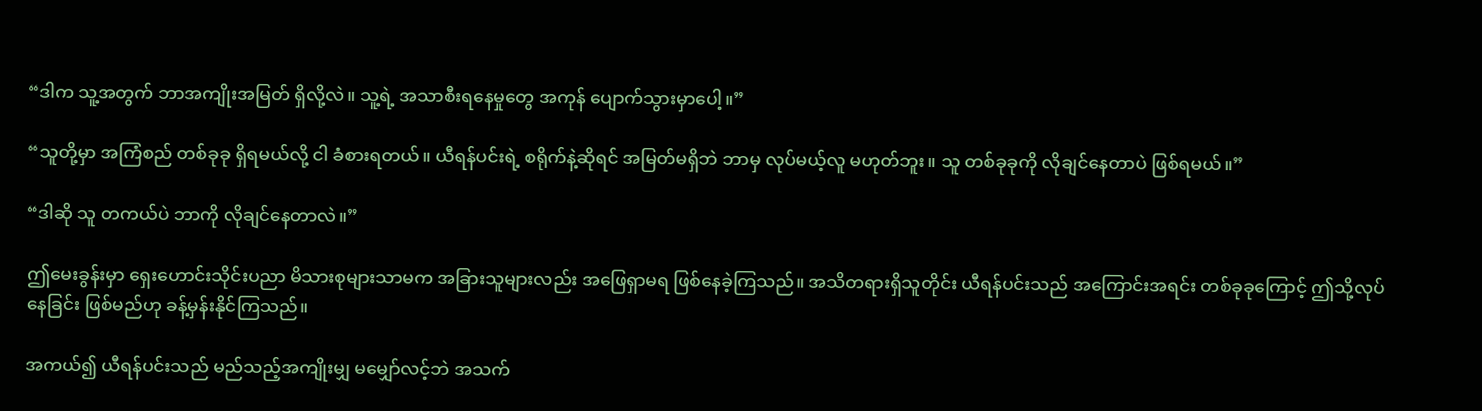“ဒါက သူ့အတွက် ဘာအကျိုးအမြတ် ရှိလို့လဲ။ သူ့ရဲ့ အသာစီးရနေမှုတွေ အကုန် ပျောက်သွားမှာပေါ့။”

“သူတို့မှာ အကြံစည် တစ်ခုခု ရှိရမယ်လို့ ငါ ခံစားရတယ်။ ယီရန်ပင်းရဲ့ စရိုက်နဲ့ဆိုရင် အမြတ်မရှိဘဲ ဘာမှ လုပ်မယ့်လူ မဟုတ်ဘူး။ သူ တစ်ခုခုကို လိုချင်နေတာပဲ ဖြစ်ရမယ်။”

“ဒါဆို သူ တကယ်ပဲ ဘာကို လိုချင်နေတာလဲ။”

ဤမေးခွန်းမှာ ရှေးဟောင်းသိုင်းပညာ မိသားစုများသာမက အခြားသူများလည်း အဖြေရှာမရ ဖြစ်နေခဲ့ကြသည်။ အသိတရားရှိသူတိုင်း ယီရန်ပင်းသည် အကြောင်းအရင်း တစ်ခုခုကြောင့် ဤသို့လုပ်နေခြင်း ဖြစ်မည်ဟု ခန့်မှန်းနိုင်ကြသည်။

အကယ်၍ ယီရန်ပင်းသည် မည်သည့်အကျိုးမျှ မမျှော်လင့်ဘဲ အသက်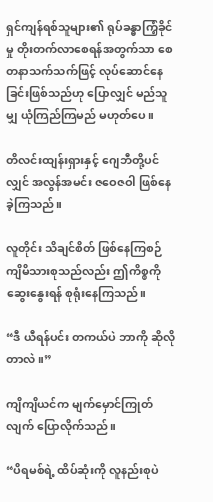ရှင်ကျန်ရစ်သူများ၏ ရုပ်ခန္ဓာကြံ့ခိုင်မှု တိုးတက်လာစေရန်အတွက်သာ စေတနာသက်သက်ဖြင့် လုပ်ဆောင်နေခြင်းဖြစ်သည်ဟု ပြောလျှင် မည်သူမျှ ယုံကြည်ကြမည် မဟုတ်ပေ။

တိလင်းထျန်းရှားနှင့် ဂျေဘီတို့ပင်လျှင် အလွန်အမင်း ဇဝေဇဝါ ဖြစ်နေခဲ့ကြသည်။

လူတိုင်း သိချင်စိတ် ဖြစ်နေကြစဉ် ကျိမိသားစုသည်လည်း ဤကိစ္စကို ဆွေးနွေးရန် စုရုံးနေကြသည်။

“ဒီ ယီရန်ပင်း တကယ်ပဲ ဘာကို ဆိုလိုတာလဲ။”

ကျိကျိယင်က မျက်မှောင်ကြုတ်လျက် ပြောလိုက်သည်။

“ပိရမစ်ရဲ့ ထိပ်ဆုံးကို လူနည်းစုပဲ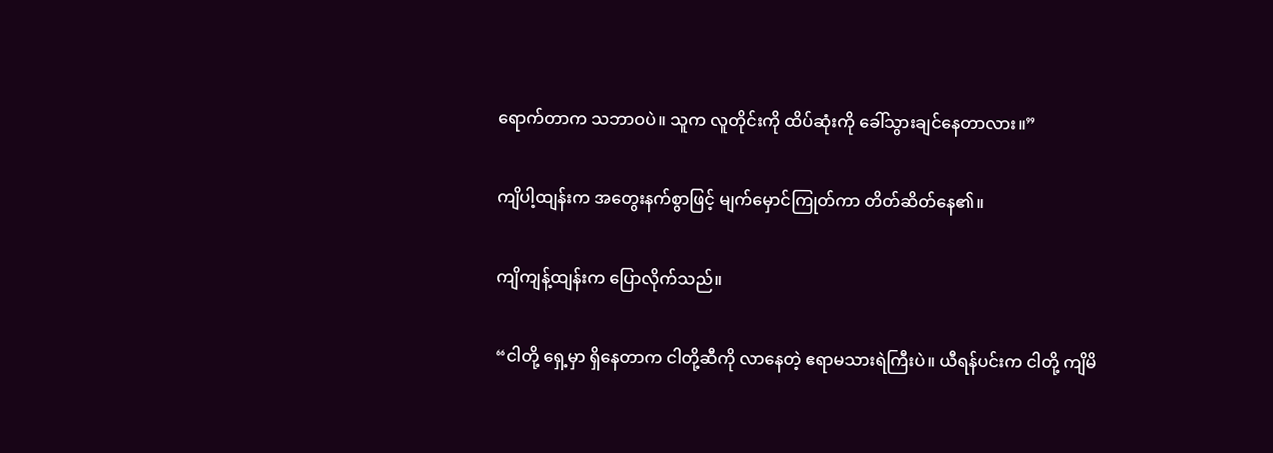ရောက်တာက သဘာဝပဲ။ သူက လူတိုင်းကို ထိပ်ဆုံးကို ခေါ်သွားချင်နေတာလား။”

ကျိပါ့ထျန်းက အတွေးနက်စွာဖြင့် မျက်မှောင်ကြုတ်ကာ တိတ်ဆိတ်နေ၏။

ကျိကျန့်ထျန်းက ပြောလိုက်သည်။

“ငါတို့ ရှေ့မှာ ရှိနေတာက ငါတို့ဆီကို လာနေတဲ့ ဧရာမသားရဲကြီးပဲ။ ယီရန်ပင်းက ငါတို့ ကျိမိ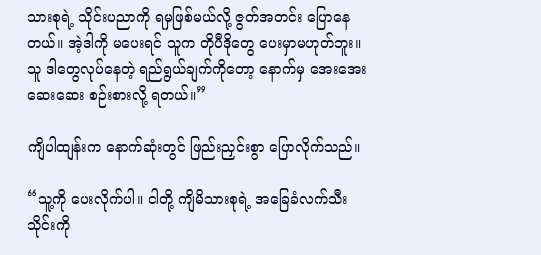သားစုရဲ့ သိုင်းပညာကို ရမှဖြစ်မယ်လို့ ဇွတ်အတင်း ပြောနေတယ်။ အဲ့ဒါကို မပေးရင် သူက တိုပီဒိုတွေ ပေးမှာမဟုတ်ဘူး။ သူ ဒါတွေလုပ်နေတဲ့ ရည်ရွယ်ချက်ကိုတော့ နောက်မှ အေးအေးဆေးဆေး စဉ်းစားလို့ ရတယ်။”

ကျိပါထျန်းက နောက်ဆုံးတွင် ဖြည်းညှင်းစွာ ပြောလိုက်သည်။

“သူ့ကို ပေးလိုက်ပါ။ ငါတို့ ကျိမိသားစုရဲ့ အခြေခံလက်သီးသိုင်းကို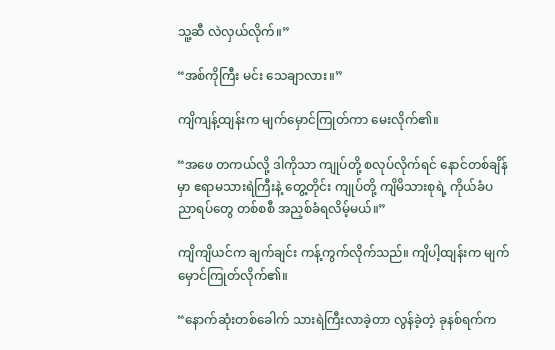သူ့ဆီ လဲလှယ်လိုက်။”

“အစ်ကိုကြီး မင်း သေချာလား။”

ကျိကျန့်ထျန်းက မျက်မှောင်ကြုတ်ကာ မေးလိုက်၏။

“အဖေ တကယ်လို့ ဒါကိုသာ ကျုပ်တို့ စလုပ်လိုက်ရင် နောင်တစ်ချိန်မှာ ဧရာမသားရဲကြီးနဲ့ တွေ့တိုင်း ကျုပ်တို့ ကျိမိသားစုရဲ့ ကိုယ်ခံပညာရပ်တွေ တစ်စစီ အညှစ်ခံရလိမ့်မယ်။”

ကျိကျိယင်က ချက်ချင်း ကန့်ကွက်လိုက်သည်။ ကျိပါ့ထျန်းက မျက်မှောင်ကြုတ်လိုက်၏။

“နောက်ဆုံးတစ်ခေါက် သားရဲကြီးလာခဲ့တာ လွန်ခဲ့တဲ့ ခုနစ်ရက်က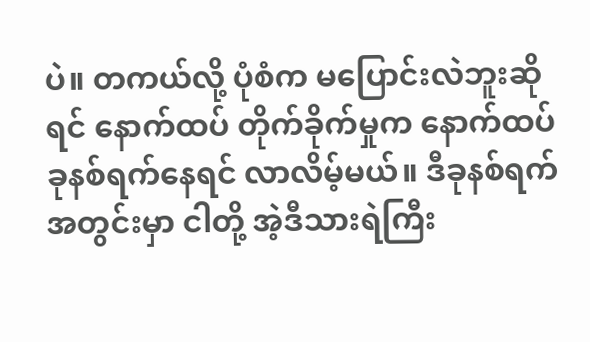ပဲ။ တကယ်လို့ ပုံစံက မပြောင်းလဲဘူးဆိုရင် နောက်ထပ် တိုက်ခိုက်မှုက နောက်ထပ် ခုနစ်ရက်နေရင် လာလိမ့်မယ်။ ဒီခုနစ်ရက်အတွင်းမှာ ငါတို့ အဲ့ဒီသားရဲကြီး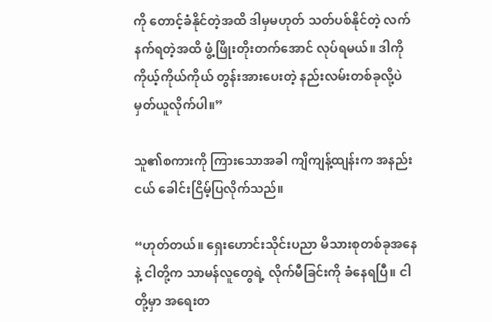ကို တောင့်ခံနိုင်တဲ့အထိ ဒါမှမဟုတ် သတ်ပစ်နိုင်တဲ့ လက်နက်ရတဲ့အထိ ဖွံ့ဖြိုးတိုးတက်အောင် လုပ်ရမယ်။ ဒါကို ကိုယ့်ကိုယ်ကိုယ် တွန်းအားပေးတဲ့ နည်းလမ်းတစ်ခုလို့ပဲ မှတ်ယူလိုက်ပါ။”

သူ၏စကားကို ကြားသောအခါ ကျိကျန့်ထျန်းက အနည်းငယ် ခေါင်းငြိမ့်ပြလိုက်သည်။

“ဟုတ်တယ်။ ရှေးဟောင်းသိုင်းပညာ မိသားစုတစ်ခုအနေနဲ့ ငါတို့က သာမန်လူတွေရဲ့ လိုက်မီခြင်းကို ခံနေရပြီ။ ငါတို့မှာ အရေးတ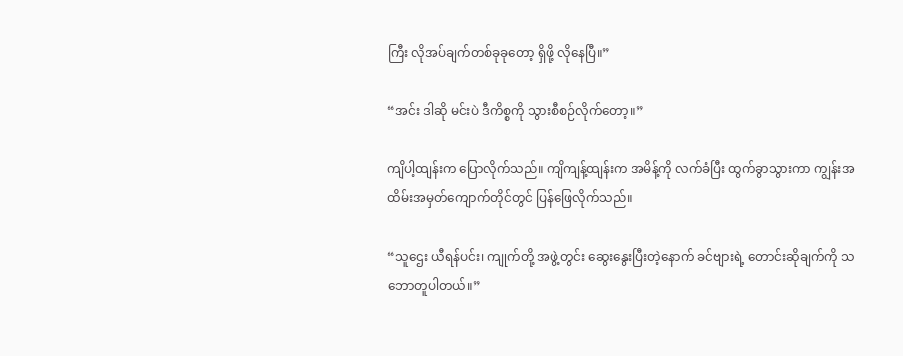ကြီး လိုအပ်ချက်တစ်ခုခုတော့ ရှိဖို့ လိုနေပြီ။”

“အင်း ဒါဆို မင်းပဲ ဒီကိစ္စကို သွားစီစဉ်လိုက်တော့။”

ကျိပါ့ထျန်းက ပြောလိုက်သည်။ ကျိကျန့်ထျန်းက အမိန့်ကို လက်ခံပြီး ထွက်ခွာသွားကာ ကျွန်းအထိမ်းအမှတ်ကျောက်တိုင်တွင် ပြန်ဖြေလိုက်သည်။

“သူဌေး ယီရန်ပင်း၊ ကျုက်တို့ အဖွဲ့တွင်း ဆွေးနွေးပြီးတဲ့နောက် ခင်ဗျားရဲ့ တောင်းဆိုချက်ကို သဘောတူပါတယ်။”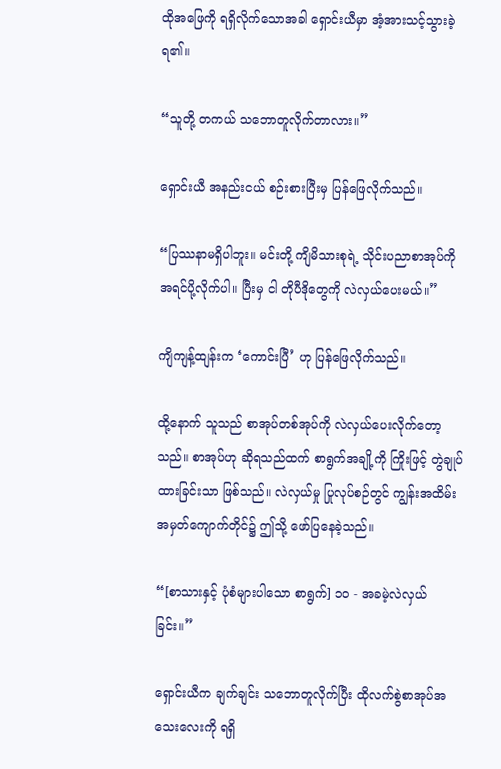ထိုအဖြေကို ရရှိလိုက်သောအခါ ရှောင်းယီမှာ အံ့အားသင့်သွားခဲ့ရ၏။

“သူတို့ တကယ် သဘောတူလိုက်တာလား။”

ရှောင်းယီ အနည်းငယ် စဉ်းစားပြီးမှ ပြန်ဖြေလိုက်သည်။

“ပြဿနာမရှိပါဘူး။ မင်းတို့ ကျိမိသားစုရဲ့ သိုင်းပညာစာအုပ်ကို အရင်ပို့လိုက်ပါ။ ပြီးမှ ငါ တိုပီဒိုတွေကို လဲလှယ်ပေးမယ်။”

ကျိကျန့်ထျန်းက ‘ကောင်းပြီ’ ဟု ပြန်ဖြေလိုက်သည်။

ထို့နောက် သူသည် စာအုပ်တစ်အုပ်ကို လဲလှယ်ပေးလိုက်တော့သည်။ စာအုပ်ဟု ဆိုရသည်ထက် စာရွက်အချို့ကို ကြိုးဖြင့် တွဲချုပ်ထားခြင်းသာ ဖြစ်သည်။ လဲလှယ်မှု ပြုလုပ်စဉ်တွင် ကျွန်းအထိမ်းအမှတ်ကျောက်တိုင်၌ ဤသို့ ဖော်ပြနေခဲ့သည်။

“[စာသားနှင့် ပုံစံများပါသော စာရွက်] ၁၀ - အခမဲ့လဲလှယ်ခြင်း။”

ရှောင်းယီက ချက်ချင်း သဘောတူလိုက်ပြီး ထိုလက်စွဲစာအုပ်အသေးလေးကို ရရှိ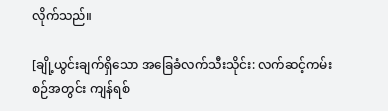လိုက်သည်။

[ချို့ယွင်းချက်ရှိသော အခြေခံလက်သီးသိုင်း: လက်ဆင့်ကမ်းစဉ်အတွင်း ကျန်ရစ်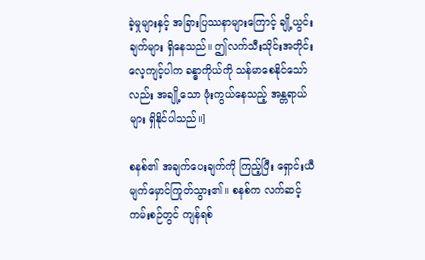ခဲ့မှုများနှင့် အခြားပြဿနာများကြောင့် ချို့ယွင်းချက်များ ရှိနေသည်။ ဤလက်သီးသိုင်းအတိုင်း လေ့ကျင့်ပါက ခန္ဓာကိုယ်ကို သန်မာစေနိုင်သော်လည်း အချို့သော ဖုံးကွယ်နေသည့် အန္တရာယ်များ ရှိနိုင်ပါသည်။]

စနစ်၏ အချက်ပေးချက်ကို ကြည့်ပြီး ရှောင်းယီ မျက်မှောင်ကြုတ်သွား၏။ စနစ်က လက်ဆင့်ကမ်းစဉ်တွင် ကျန်ရစ်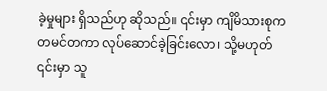ခဲ့မှုများ ရှိသည်ဟု ဆိုသည်။ ၎င်းမှာ ကျိမိသားစုက တမင်တကာ လုပ်ဆောင်ခဲ့ခြင်းလော၊ သို့မဟုတ် ၎င်းမှာ သူ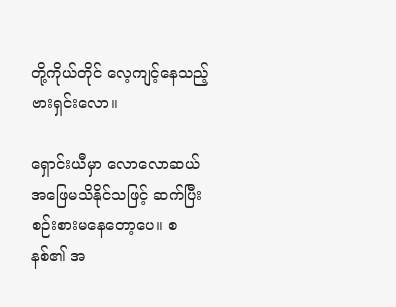တို့ကိုယ်တိုင် လေ့ကျင့်နေသည့် ဗားရှင်းလော။

ရှောင်းယီမှာ လောလောဆယ် အဖြေမသိနိုင်သဖြင့် ဆက်ပြီး စဉ်းစားမနေတော့ပေ။ စနစ်၏ အ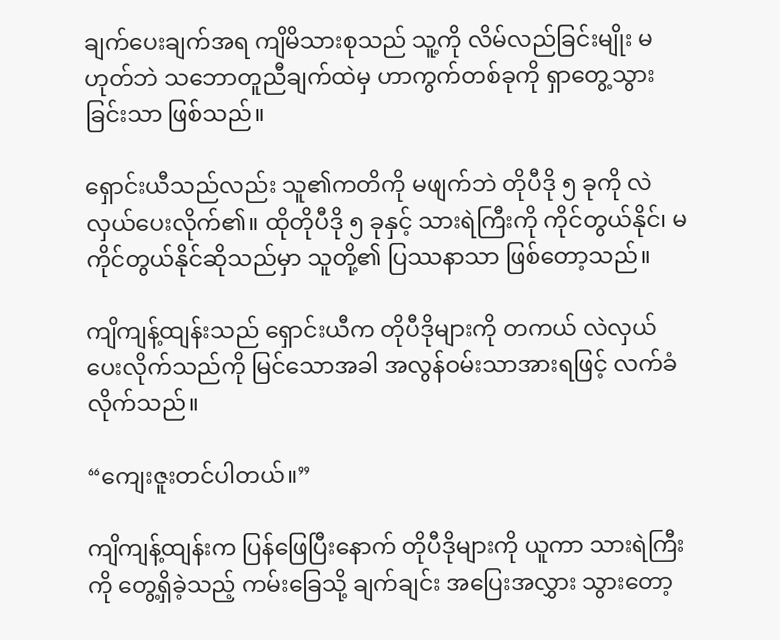ချက်ပေးချက်အရ ကျိမိသားစုသည် သူ့ကို လိမ်လည်ခြင်းမျိုး မဟုတ်ဘဲ သဘောတူညီချက်ထဲမှ ဟာကွက်တစ်ခုကို ရှာတွေ့သွားခြင်းသာ ဖြစ်သည်။

ရှောင်းယီသည်လည်း သူ၏ကတိကို မဖျက်ဘဲ တိုပီဒို ၅ ခုကို လဲလှယ်ပေးလိုက်၏။ ထိုတိုပီဒို ၅ ခုနှင့် သားရဲကြီးကို ကိုင်တွယ်နိုင်၊ မကိုင်တွယ်နိုင်ဆိုသည်မှာ သူတို့၏ ပြဿနာသာ ဖြစ်တော့သည်။

ကျိကျန့်ထျန်းသည် ရှောင်းယီက တိုပီဒိုများကို တကယ် လဲလှယ်ပေးလိုက်သည်ကို မြင်သောအခါ အလွန်ဝမ်းသာအားရဖြင့် လက်ခံလိုက်သည်။

“ကျေးဇူးတင်ပါတယ်။”

ကျိကျန့်ထျန်းက ပြန်ဖြေပြီးနောက် တိုပီဒိုများကို ယူကာ သားရဲကြီးကို တွေ့ရှိခဲ့သည့် ကမ်းခြေသို့ ချက်ချင်း အပြေးအလွှား သွားတော့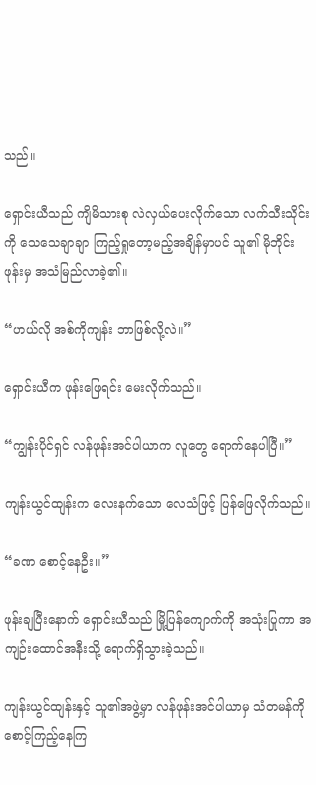သည်။

ရှောင်းယီသည် ကျိမိသားစု လဲလှယ်ပေးလိုက်သော လက်သီးသိုင်းကို သေသေချာချာ ကြည့်ရှုတော့မည့်အချိန်မှာပင် သူ၏ မိုဘိုင်းဖုန်းမှ အသံမြည်လာခဲ့၏။

“ဟယ်လို အစ်ကိုကျန်း ဘာဖြစ်လို့လဲ။”

ရှောင်းယီက ဖုန်းဖြေရင်း မေးလိုက်သည်။

“ကျွန်းပိုင်ရှင် လန်ဖုန်းအင်ပါယာက လူတွေ ရောက်နေပါပြီ။”

ကျန်းယွင်ထျန်းက လေးနက်သော လေသံဖြင့် ပြန်ဖြေလိုက်သည်။

“ခဏ စောင့်နေဦး။”

ဖုန်းချပြီးနောက် ရှောင်းယီသည် မြို့ပြန်ကျောက်ကို အသုံးပြုကာ အကျဉ်းထောင်အနီးသို့ ရောက်ရှိသွားခဲ့သည်။

ကျန်းယွင်ထျန်းနှင့် သူ၏အဖွဲ့မှာ လန်ဖုန်းအင်ပါယာမှ သံတမန်ကို စောင့်ကြည့်နေကြ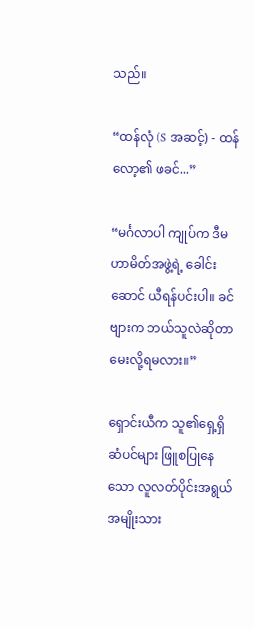သည်။

“ထန်လုံ (S အဆင့်) - ထန်လော့၏ ဖခင်...”

“မင်္ဂလာပါ ကျုပ်က ဒီမဟာမိတ်အဖွဲ့ရဲ့ ခေါင်းဆောင် ယီရန်ပင်းပါ။ ခင်ဗျားက ဘယ်သူလဲဆိုတာ မေးလို့ရမလား။”

ရှောင်းယီက သူ၏ရှေ့ရှိ ဆံပင်များ ဖြူစပြုနေသော လူလတ်ပိုင်းအရွယ် အမျိုးသား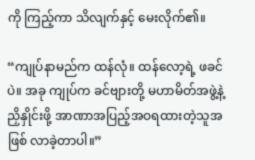ကို ကြည့်ကာ သိလျက်နှင့် မေးလိုက်၏။

“ကျုပ်နာမည်က ထန်လုံ။ ထန်လော့ရဲ့ ဖခင်ပဲ။ အခု ကျုပ်က ခင်ဗျားတို့ မဟာမိတ်အဖွဲ့နဲ့ ညှိနှိုင်းဖို့ အာဏာအပြည့်အဝရထားတဲ့သူအဖြစ် လာခဲ့တာပါ။”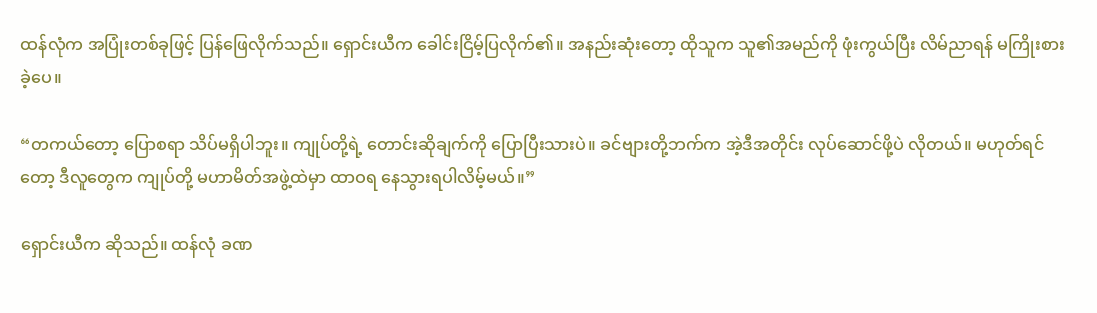ထန်လုံက အပြုံးတစ်ခုဖြင့် ပြန်ဖြေလိုက်သည်။ ရှောင်းယီက ခေါင်းငြိမ့်ပြလိုက်၏။ အနည်းဆုံးတော့ ထိုသူက သူ၏အမည်ကို ဖုံးကွယ်ပြီး လိမ်ညာရန် မကြိုးစားခဲ့ပေ။

“တကယ်တော့ ပြောစရာ သိပ်မရှိပါဘူး။ ကျုပ်တို့ရဲ့ တောင်းဆိုချက်ကို ပြောပြီးသားပဲ။ ခင်ဗျားတို့ဘက်က အဲ့ဒီအတိုင်း လုပ်ဆောင်ဖို့ပဲ လိုတယ်။ မဟုတ်ရင်တော့ ဒီလူတွေက ကျုပ်တို့ မဟာမိတ်အဖွဲ့ထဲမှာ ထာဝရ နေသွားရပါလိမ့်မယ်။”

ရှောင်းယီက ဆိုသည်။ ထန်လုံ ခဏ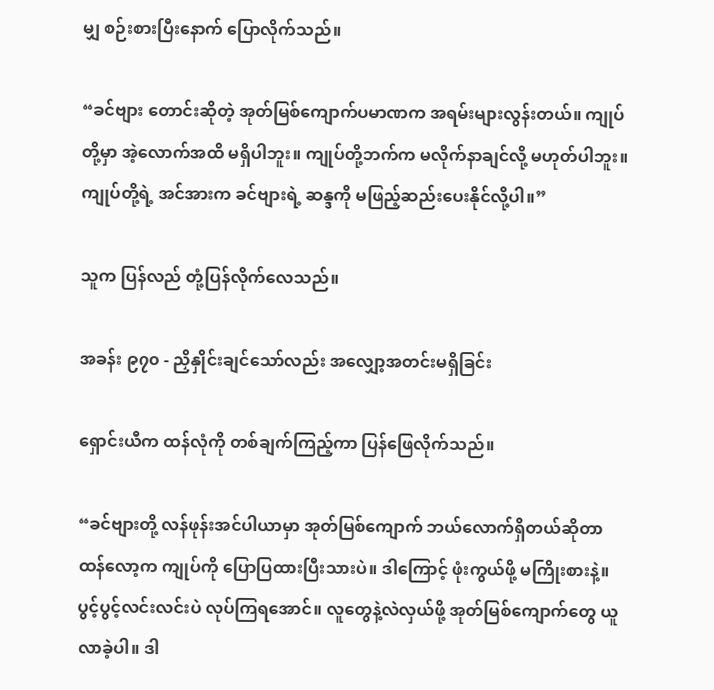မျှ စဉ်းစားပြီးနောက် ပြောလိုက်သည်။

“ခင်ဗျား တောင်းဆိုတဲ့ အုတ်မြစ်ကျောက်ပမာဏက အရမ်းများလွန်းတယ်။ ကျုပ်တို့မှာ အဲ့လောက်အထိ မရှိပါဘူး။ ကျုပ်တို့ဘက်က မလိုက်နာချင်လို့ မဟုတ်ပါဘူး။ ကျုပ်တို့ရဲ့ အင်အားက ခင်ဗျားရဲ့ ဆန္ဒကို မဖြည့်ဆည်းပေးနိုင်လို့ပါ။”

သူက ပြန်လည် တုံ့ပြန်လိုက်လေသည်။

အခန်း ၉၇၀ - ညှိနှိုင်းချင်သော်လည်း အလျှော့အတင်းမရှိခြင်း

ရှောင်းယီက ထန်လုံကို တစ်ချက်ကြည့်ကာ ပြန်ဖြေလိုက်သည်။

“ခင်ဗျားတို့ လန်ဖုန်းအင်ပါယာမှာ အုတ်မြစ်ကျောက် ဘယ်လောက်ရှိတယ်ဆိုတာ ထန်လော့က ကျုပ်ကို ပြောပြထားပြီးသားပဲ။ ဒါကြောင့် ဖုံးကွယ်ဖို့ မကြိုးစားနဲ့။ ပွင့်ပွင့်လင်းလင်းပဲ လုပ်ကြရအောင်။ လူတွေနဲ့လဲလှယ်ဖို့ အုတ်မြစ်ကျောက်တွေ ယူလာခဲ့ပါ။ ဒါ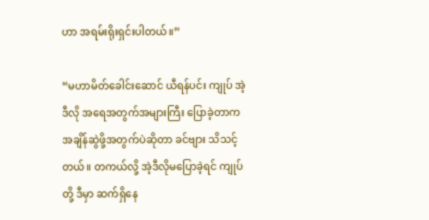ဟာ အရမ်းရိုးရှင်းပါတယ်။”

“မဟာမိတ်ခေါင်းဆောင် ယီရန်ပင်း ကျုပ် အဲ့ဒီလို အရေအတွက်အများကြီး ပြောခဲ့တာက အချိန်ဆွဲဖို့အတွက်ပဲဆိုတာ ခင်ဗျား သိသင့်တယ်။ တကယ်လို့ အဲ့ဒီလိုမပြောခဲ့ရင် ကျုပ်တို့ ဒီမှာ ဆက်ရှိနေ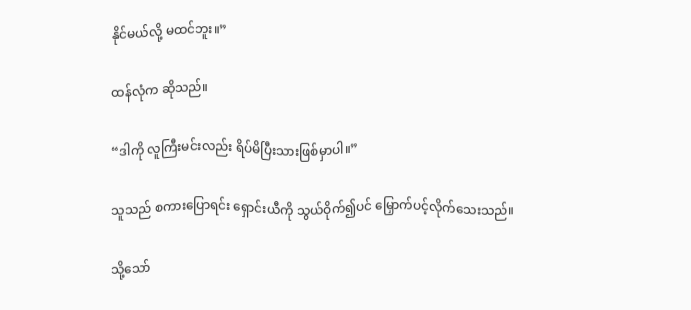နိုင်မယ်လို့ မထင်ဘူး။”

ထန်လုံက ဆိုသည်။

“ဒါကို လူကြီးမင်းလည်း ရိပ်မိပြီးသားဖြစ်မှာပါ။”

သူသည် စကားပြောရင်း ရှောင်းယီကို သွယ်ဝိုက်၍ပင် မြှောက်ပင့်လိုက်သေးသည်။

သို့သော်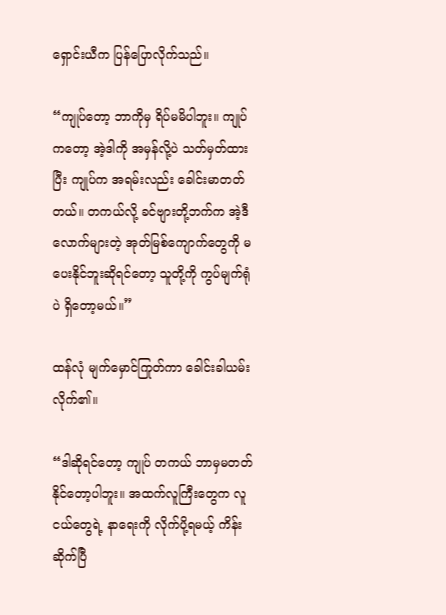ရှောင်းယီက ပြန်ပြောလိုက်သည်။

“ကျုပ်တော့ ဘာကိုမှ ရိပ်မမိပါဘူး။ ကျုပ်ကတော့ အဲ့ဒါကို အမှန်လို့ပဲ သတ်မှတ်ထားပြီး ကျုပ်က အရမ်းလည်း ခေါင်းမာတတ်တယ်။ တကယ်လို့ ခင်ဗျားတို့ဘက်က အဲ့ဒီလောက်များတဲ့ အုတ်မြစ်ကျောက်တွေကို မပေးနိုင်ဘူးဆိုရင်တော့ သူတို့ကို ကွပ်မျက်ရုံပဲ ရှိတော့မယ်။”

ထန်လုံ မျက်မှောင်ကြုတ်ကာ ခေါင်းခါယမ်းလိုက်၏။

“ဒါဆိုရင်တော့ ကျုပ် တကယ် ဘာမှမတတ်နိုင်တော့ပါဘူး။ အထက်လူကြီးတွေက လူငယ်တွေရဲ့ နာရေးကို လိုက်ပို့ရမယ့် ကိန်းဆိုက်ပြီ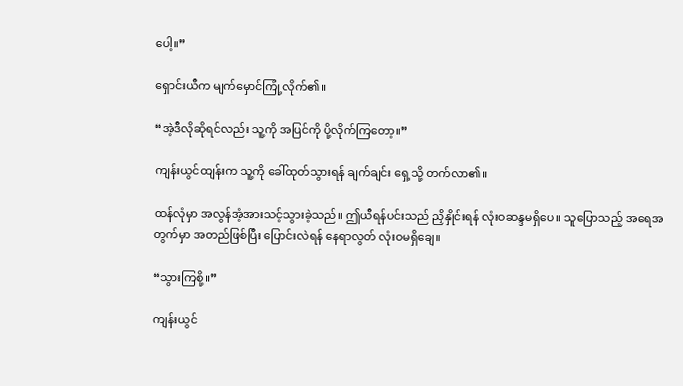ပေါ့။”

ရှောင်းယီက မျက်မှောင်ကြုံ့လိုက်၏။

“အဲ့ဒီလိုဆိုရင်လည်း သူ့ကို အပြင်ကို ပို့လိုက်ကြတော့။”

ကျန်းယွင်ထျန်းက သူ့ကို ခေါ်ထုတ်သွားရန် ချက်ချင်း ရှေ့သို့ တက်လာ၏။

ထန်လုံမှာ အလွန်အံ့အားသင့်သွားခဲ့သည်။ ဤယီရန်ပင်းသည် ညှိနှိုင်းရန် လုံးဝဆန္ဒမရှိပေ။ သူပြောသည့် အရေအတွက်မှာ အတည်ဖြစ်ပြီး ပြောင်းလဲရန် နေရာလွတ် လုံးဝမရှိချေ။

“သွားကြစို့။”

ကျန်းယွင်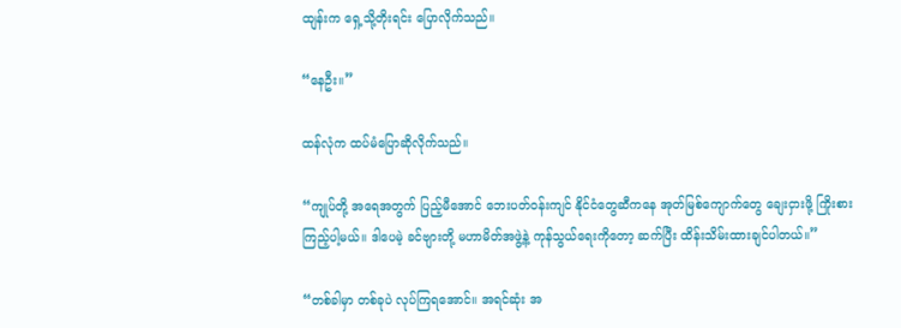ထျန်းက ရှေ့သို့တိုးရင်း ပြောလိုက်သည်။

“နေဦး။”

ထန်လုံက ထပ်မံပြောဆိုလိုက်သည်။

“ကျုပ်တို့ အရေအတွက် ပြည့်မီအောင် ဘေးပတ်ဝန်းကျင် နိုင်ငံတွေဆီကနေ အုတ်မြစ်ကျောက်တွေ ချေးငှားဖို့ ကြိုးစားကြည့်ပါ့မယ်။ ဒါပေမဲ့ ခင်ဗျားတို့ မဟာမိတ်အဖွဲ့နဲ့ ကုန်သွယ်ရေးကိုတော့ ဆက်ပြီး ထိန်းသိမ်းထားချင်ပါတယ်။”

“တစ်ခါမှာ တစ်ခုပဲ လုပ်ကြရအောင်။ အရင်ဆုံး အ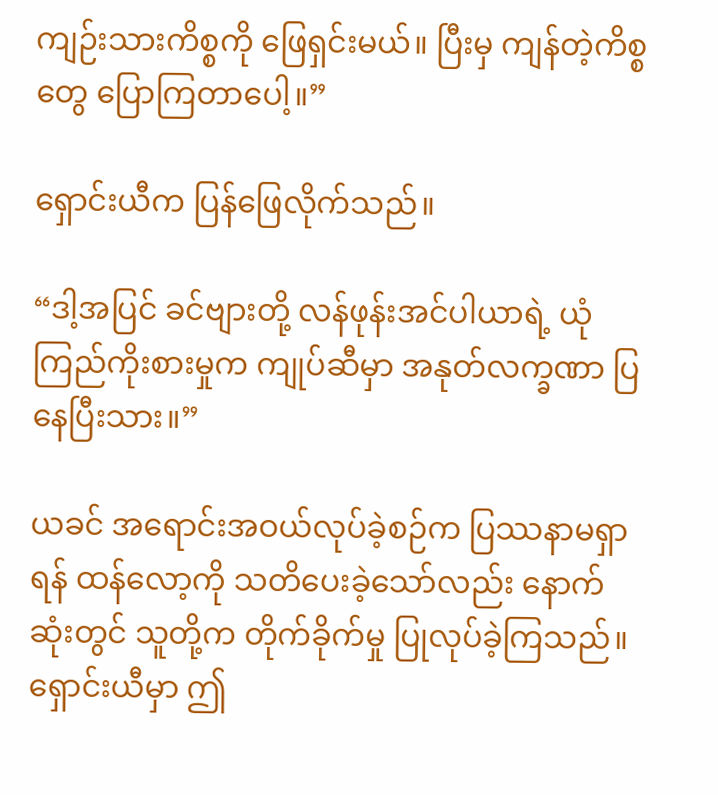ကျဉ်းသားကိစ္စကို ဖြေရှင်းမယ်။ ပြီးမှ ကျန်တဲ့ကိစ္စတွေ ပြောကြတာပေါ့။”

ရှောင်းယီက ပြန်ဖြေလိုက်သည်။

“ဒါ့အပြင် ခင်ဗျားတို့ လန်ဖုန်းအင်ပါယာရဲ့ ယုံကြည်ကိုးစားမှုက ကျုပ်ဆီမှာ အနုတ်လက္ခဏာ ပြနေပြီးသား။”

ယခင် အရောင်းအဝယ်လုပ်ခဲ့စဉ်က ပြဿနာမရှာရန် ထန်လော့ကို သတိပေးခဲ့သော်လည်း နောက်ဆုံးတွင် သူတို့က တိုက်ခိုက်မှု ပြုလုပ်ခဲ့ကြသည်။ ရှောင်းယီမှာ ဤ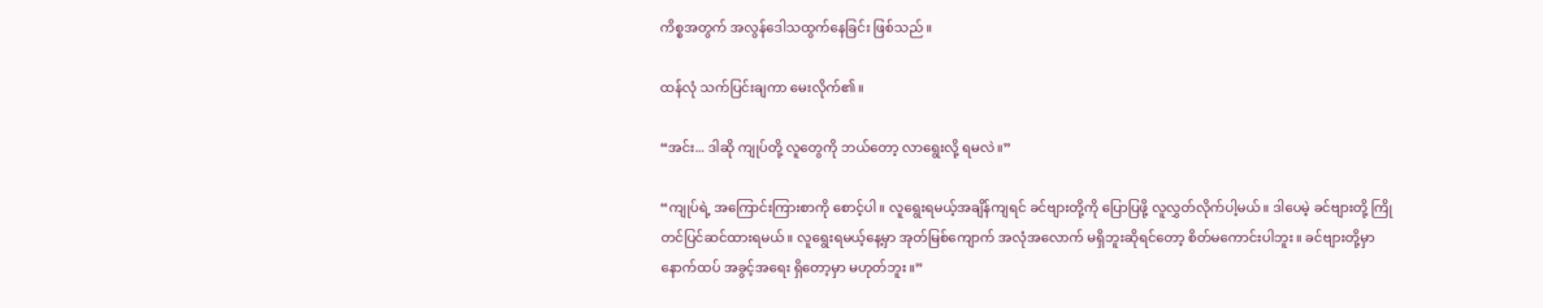ကိစ္စအတွက် အလွန်ဒေါသထွက်နေခြင်း ဖြစ်သည်။

ထန်လုံ သက်ပြင်းချကာ မေးလိုက်၏။

“အင်း... ဒါဆို ကျုပ်တို့ လူတွေကို ဘယ်တော့ လာရွေးလို့ ရမလဲ။”

“ကျုပ်ရဲ့ အကြောင်းကြားစာကို စောင့်ပါ။ လူရွေးရမယ့်အချိန်ကျရင် ခင်ဗျားတို့ကို ပြောပြဖို့ လူလွှတ်လိုက်ပါ့မယ်။ ဒါပေမဲ့ ခင်ဗျားတို့ ကြိုတင်ပြင်ဆင်ထားရမယ်။ လူရွေးရမယ့်နေ့မှာ အုတ်မြစ်ကျောက် အလုံအလောက် မရှိဘူးဆိုရင်တော့ စိတ်မကောင်းပါဘူး။ ခင်ဗျားတို့မှာ နောက်ထပ် အခွင့်အရေး ရှိတော့မှာ မဟုတ်ဘူး။”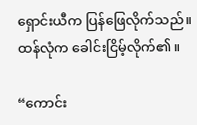ရှောင်းယီက ပြန်ဖြေလိုက်သည်။ ထန်လုံက ခေါင်းငြိမ့်လိုက်၏။

“ကောင်း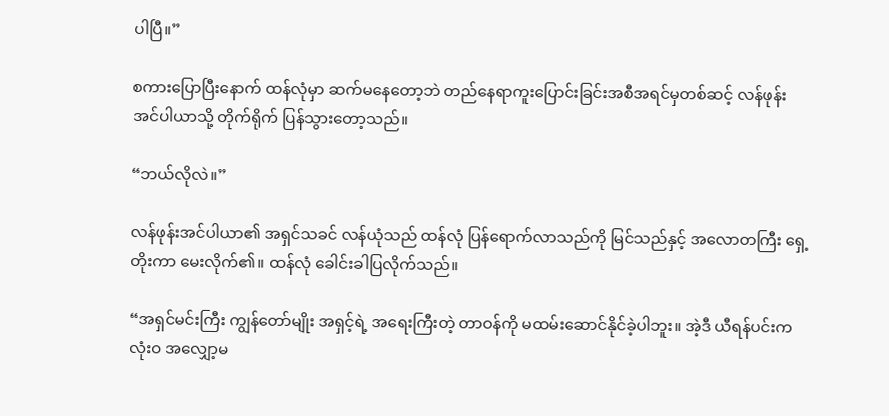ပါပြီ။”

စကားပြောပြီးနောက် ထန်လုံမှာ ဆက်မနေတော့ဘဲ တည်နေရာကူးပြောင်းခြင်းအစီအရင်မှတစ်ဆင့် လန်ဖုန်းအင်ပါယာသို့ တိုက်ရိုက် ပြန်သွားတော့သည်။

“ဘယ်လိုလဲ။”

လန်ဖုန်းအင်ပါယာ၏ အရှင်သခင် လန်ယုံသည် ထန်လုံ ပြန်ရောက်လာသည်ကို မြင်သည်နှင့် အလောတကြီး ရှေ့တိုးကာ မေးလိုက်၏။ ထန်လုံ ခေါင်းခါပြလိုက်သည်။

“အရှင်မင်းကြီး ကျွန်တော်မျိုး အရှင့်ရဲ့ အရေးကြီးတဲ့ တာဝန်ကို မထမ်းဆောင်နိုင်ခဲ့ပါဘူး။ အဲ့ဒီ ယီရန်ပင်းက လုံးဝ အလျှော့မ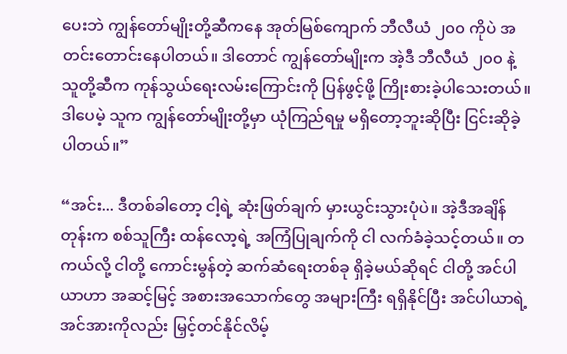ပေးဘဲ ကျွန်တော်မျိုးတို့ဆီကနေ အုတ်မြစ်ကျောက် ဘီလီယံ ၂၀၀ ကိုပဲ အတင်းတောင်းနေပါတယ်။ ဒါတောင် ကျွန်တော်မျိုးက အဲ့ဒီ ဘီလီယံ ၂၀၀ နဲ့ သူတို့ဆီက ကုန်သွယ်ရေးလမ်းကြောင်းကို ပြန်ဖွင့်ဖို့ ကြိုးစားခဲ့ပါသေးတယ်။ ဒါပေမဲ့ သူက ကျွန်တော်မျိုးတို့မှာ ယုံကြည်ရမှု မရှိတော့ဘူးဆိုပြီး ငြင်းဆိုခဲ့ပါတယ်။”

“အင်း... ဒီတစ်ခါတော့ ငါ့ရဲ့ ဆုံးဖြတ်ချက် မှားယွင်းသွားပုံပဲ။ အဲ့ဒီအချိန်တုန်းက စစ်သူကြီး ထန်လော့ရဲ့ အကြံပြုချက်ကို ငါ လက်ခံခဲ့သင့်တယ်။ တကယ်လို့ ငါတို့ ကောင်းမွန်တဲ့ ဆက်ဆံရေးတစ်ခု ရှိခဲ့မယ်ဆိုရင် ငါတို့ အင်ပါယာဟာ အဆင့်မြင့် အစားအသောက်တွေ အများကြီး ရရှိနိုင်ပြီး အင်ပါယာရဲ့ အင်အားကိုလည်း မြှင့်တင်နိုင်လိမ့်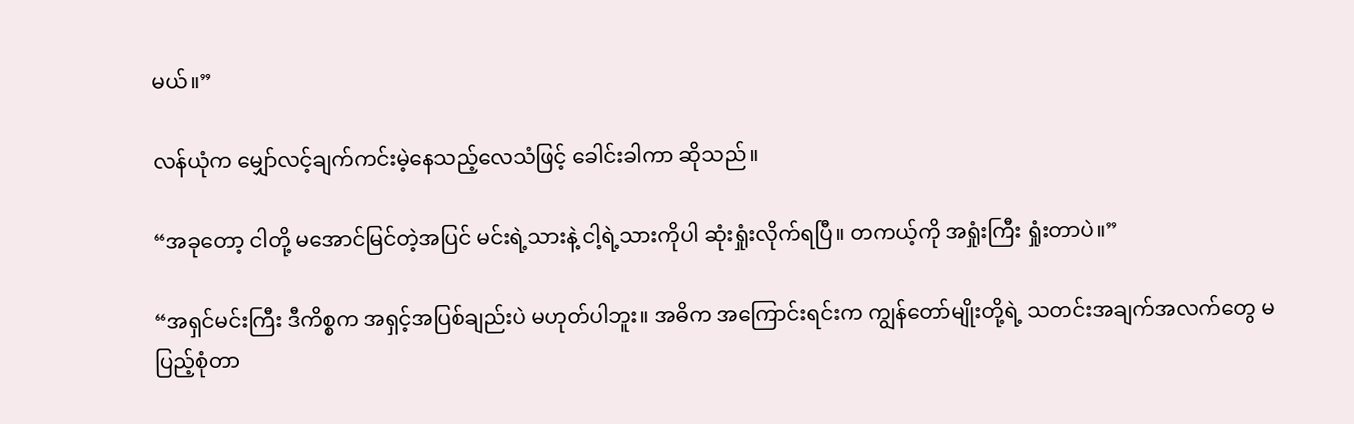မယ်။”

လန်ယုံက မျှော်လင့်ချက်ကင်းမဲ့နေသည့်လေသံဖြင့် ခေါင်းခါကာ ဆိုသည်။

“အခုတော့ ငါတို့ မအောင်မြင်တဲ့အပြင် မင်းရဲ့သားနဲ့ ငါ့ရဲ့သားကိုပါ ဆုံးရှုံးလိုက်ရပြီ။ တကယ့်ကို အရှုံးကြီး ရှုံးတာပဲ။”

“အရှင်မင်းကြီး ဒီကိစ္စက အရှင့်အပြစ်ချည်းပဲ မဟုတ်ပါဘူး။ အဓိက အကြောင်းရင်းက ကျွန်တော်မျိုးတို့ရဲ့ သတင်းအချက်အလက်တွေ မပြည့်စုံတာ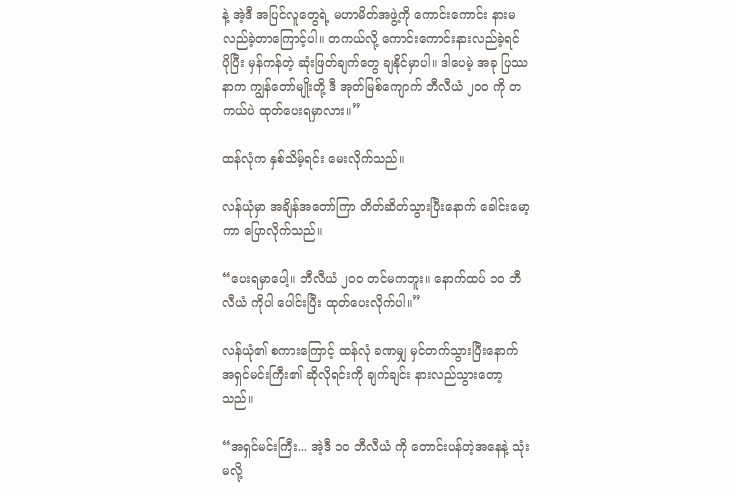နဲ့ အဲ့ဒီ အပြင်လူတွေရဲ့ မဟာမိတ်အဖွဲ့ကို ကောင်းကောင်း နားမလည်ခဲ့တာကြောင့်ပါ။ တကယ်လို့ ကောင်းကောင်းနားလည်ခဲ့ရင် ပိုပြီး မှန်ကန်တဲ့ ဆုံးဖြတ်ချက်တွေ ချနိုင်မှာပါ။ ဒါပေမဲ့ အခု ပြဿနာက ကျွန်တော်မျိုးတို့ ဒီ အုတ်မြစ်ကျောက် ဘီလီယံ ၂၀၀ ကို တကယ်ပဲ ထုတ်ပေးရမှာလား။”

ထန်လုံက နှစ်သိမ့်ရင်း မေးလိုက်သည်။

လန်ယုံမှာ အချိန်အတော်ကြာ တိတ်ဆိတ်သွားပြီးနောက် ခေါင်းမော့ကာ ပြောလိုက်သည်။

“ပေးရမှာပေါ့။ ဘီလီယံ ၂၀၀ တင်မကဘူး။ နောက်ထပ် ၁၀ ဘီလီယံ ကိုပါ ပေါင်းပြီး ထုတ်ပေးလိုက်ပါ။”

လန်ယုံ၏ စကားကြောင့် ထန်လုံ ခဏမျှ မှင်တက်သွားပြီးနောက် အရှင်မင်းကြီး၏ ဆိုလိုရင်းကို ချက်ချင်း နားလည်သွားတော့သည်။

“အရှင်မင်းကြီး... အဲ့ဒီ ၁၀ ဘီလီယံ ကို တောင်းပန်တဲ့အနေနဲ့ သုံးမလို့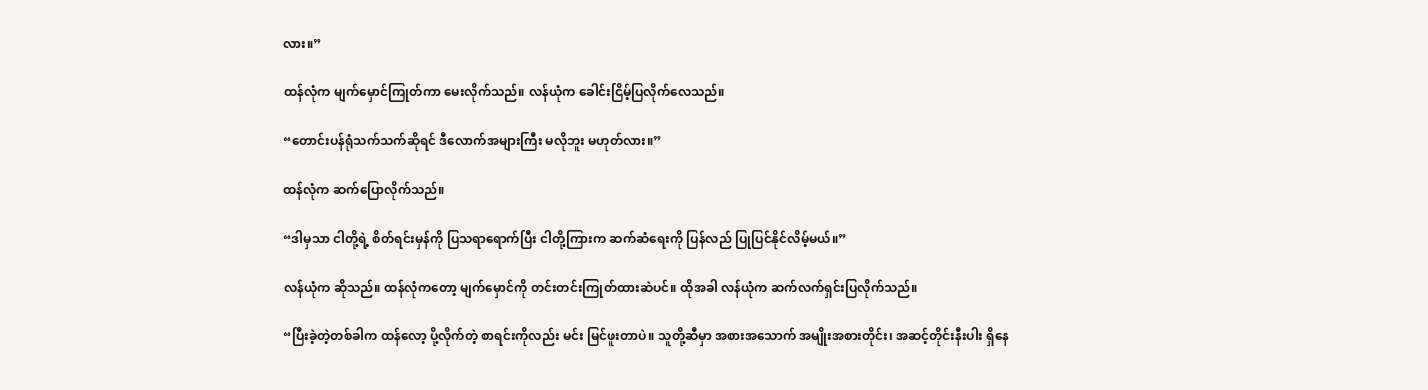လား။”

ထန်လုံက မျက်မှောင်ကြုတ်ကာ မေးလိုက်သည်။ လန်ယုံက ခေါင်းငြိမ့်ပြလိုက်လေသည်။

“တောင်းပန်ရုံသက်သက်ဆိုရင် ဒီလောက်အများကြီး မလိုဘူး မဟုတ်လား။”

ထန်လုံက ဆက်ပြောလိုက်သည်။

“ဒါမှသာ ငါတို့ရဲ့ စိတ်ရင်းမှန်ကို ပြသရာရောက်ပြီး ငါတို့ကြားက ဆက်ဆံရေးကို ပြန်လည် ပြုပြင်နိုင်လိမ့်မယ်။”

လန်ယုံက ဆိုသည်။ ထန်လုံကတော့ မျက်မှောင်ကို တင်းတင်းကြုတ်ထားဆဲပင်။ ထိုအခါ လန်ယုံက ဆက်လက်ရှင်းပြလိုက်သည်။

“ပြီးခဲ့တဲ့တစ်ခါက ထန်လော့ ပို့လိုက်တဲ့ စာရင်းကိုလည်း မင်း မြင်ဖူးတာပဲ။ သူတို့ဆီမှာ အစားအသောက် အမျိုးအစားတိုင်း၊ အဆင့်တိုင်းနီးပါး ရှိနေ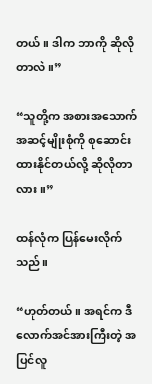တယ်။ ဒါက ဘာကို ဆိုလိုတာလဲ။”

“သူတို့က အစားအသောက် အဆင့်မျိုးစုံကို စုဆောင်းထားနိုင်တယ်လို့ ဆိုလိုတာလား။”

ထန်လုံက ပြန်မေးလိုက်သည်။

“ဟုတ်တယ်။ အရင်က ဒီလောက်အင်အားကြီးတဲ့ အပြင်လူ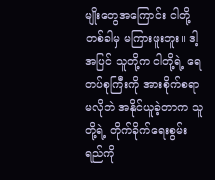မျိုးတွေအကြောင်း ငါတို့ တစ်ခါမှ မကြားဖူးဘူး။ ဒါ့အပြင် သူတို့က ငါတို့ရဲ့ ရေတပ်စုကြီးကို အားစိုက်စရာမလိုဘဲ အနိုင်ယူခဲ့တာက သူတို့ရဲ့ တိုက်ခိုက်ရေးစွမ်းရည်ကို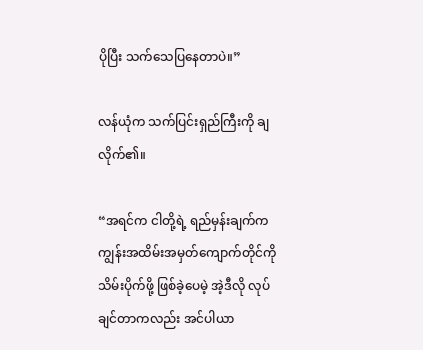ပိုပြီး သက်သေပြနေတာပဲ။”

လန်ယုံက သက်ပြင်းရှည်ကြီးကို ချလိုက်၏။

“အရင်က ငါတို့ရဲ့ ရည်မှန်းချက်က ကျွန်းအထိမ်းအမှတ်ကျောက်တိုင်ကို သိမ်းပိုက်ဖို့ ဖြစ်ခဲ့ပေမဲ့ အဲ့ဒီလို လုပ်ချင်တာကလည်း အင်ပါယာ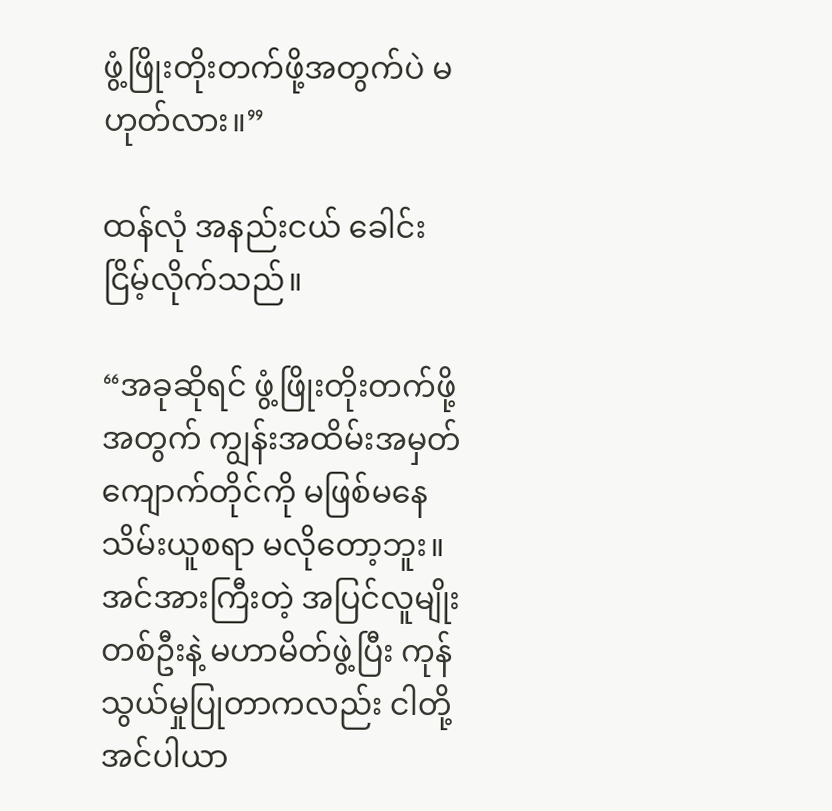ဖွံ့ဖြိုးတိုးတက်ဖို့အတွက်ပဲ မဟုတ်လား။”

ထန်လုံ အနည်းငယ် ခေါင်းငြိမ့်လိုက်သည်။

“အခုဆိုရင် ဖွံ့ဖြိုးတိုးတက်ဖို့အတွက် ကျွန်းအထိမ်းအမှတ်ကျောက်တိုင်ကို မဖြစ်မနေ သိမ်းယူစရာ မလိုတော့ဘူး။ အင်အားကြီးတဲ့ အပြင်လူမျိုးတစ်ဦးနဲ့ မဟာမိတ်ဖွဲ့ပြီး ကုန်သွယ်မှုပြုတာကလည်း ငါတို့အင်ပါယာ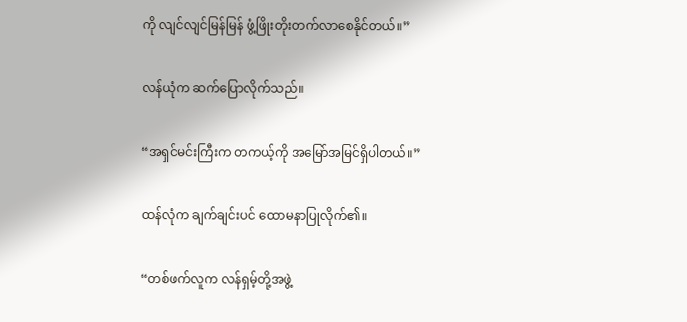ကို လျင်လျင်မြန်မြန် ဖွံ့ဖြိုးတိုးတက်လာစေနိုင်တယ်။”

လန်ယုံက ဆက်ပြောလိုက်သည်။

“အရှင်မင်းကြီးက တကယ့်ကို အမြော်အမြင်ရှိပါတယ်။”

ထန်လုံက ချက်ချင်းပင် ထောမနာပြုလိုက်၏။

“တစ်ဖက်လူက လန်ရှမ့်တို့အဖွဲ့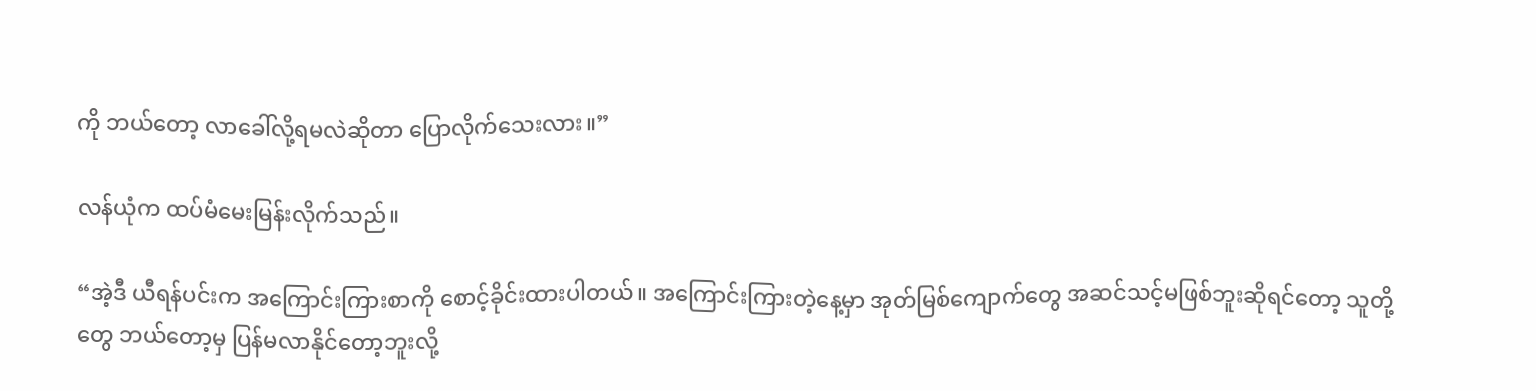ကို ဘယ်တော့ လာခေါ်လို့ရမလဲဆိုတာ ပြောလိုက်သေးလား။”

လန်ယုံက ထပ်မံမေးမြန်းလိုက်သည်။

“အဲ့ဒီ ယီရန်ပင်းက အကြောင်းကြားစာကို စောင့်ခိုင်းထားပါတယ်။ အကြောင်းကြားတဲ့နေ့မှာ အုတ်မြစ်ကျောက်တွေ အဆင်သင့်မဖြစ်ဘူးဆိုရင်တော့ သူတို့တွေ ဘယ်တော့မှ ပြန်မလာနိုင်တော့ဘူးလို့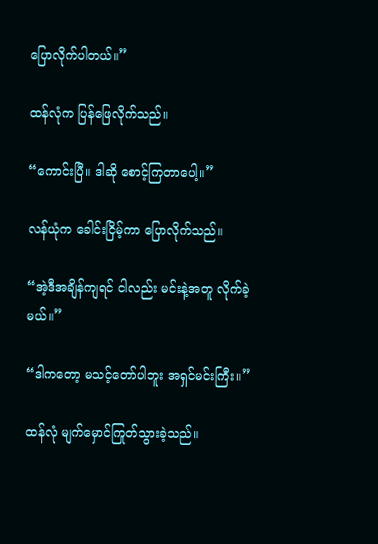ပြောလိုက်ပါတယ်။”

ထန်လုံက ပြန်ဖြေလိုက်သည်။

“ကောင်းပြီ။ ဒါဆို စောင့်ကြတာပေါ့။”

လန်ယုံက ခေါင်းငြိမ့်ကာ ပြောလိုက်သည်။

“အဲ့ဒီအချိန်ကျရင် ငါလည်း မင်းနဲ့အတူ လိုက်ခဲ့မယ်။”

“ဒါကတော့ မသင့်တော်ပါဘူး အရှင်မင်းကြီး။”

ထန်လုံ မျက်မှောင်ကြုတ်သွားခဲ့သည်။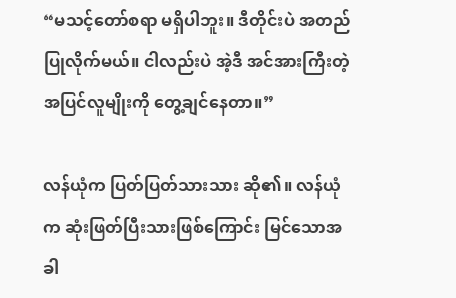“မသင့်တော်စရာ မရှိပါဘူး။ ဒီတိုင်းပဲ အတည်ပြုလိုက်မယ်။ ငါလည်းပဲ အဲ့ဒီ အင်အားကြီးတဲ့ အပြင်လူမျိုးကို တွေ့ချင်နေတာ။”

လန်ယုံက ပြတ်ပြတ်သားသား ဆို၏။ လန်ယုံက ဆုံးဖြတ်ပြီးသားဖြစ်ကြောင်း မြင်သောအခါ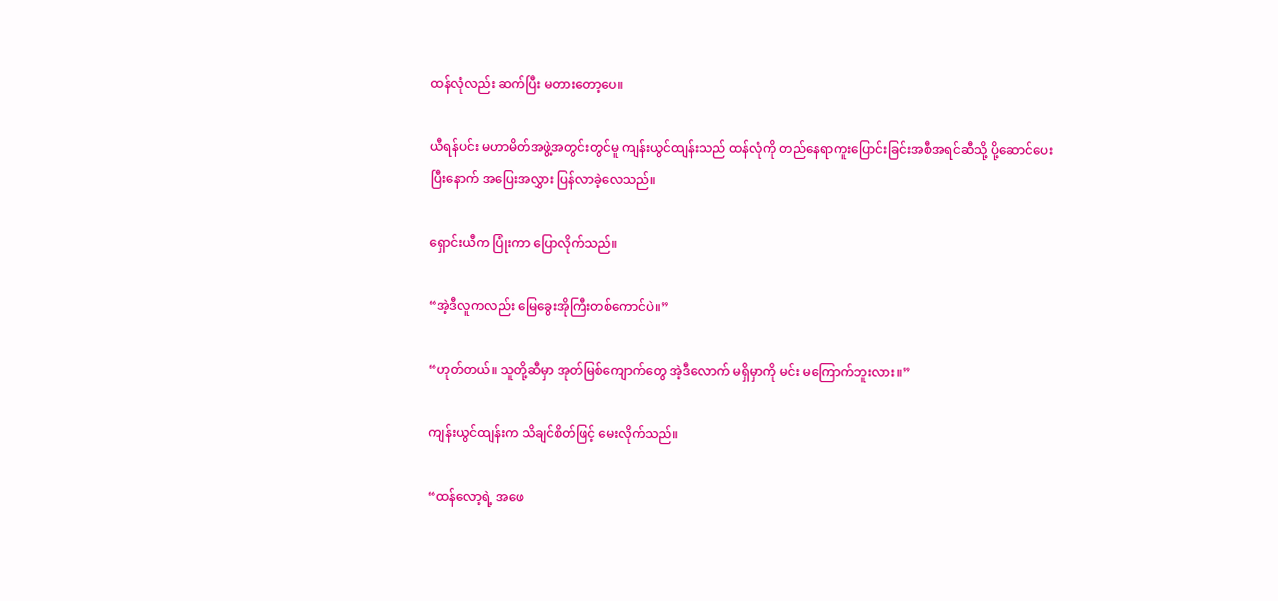ထန်လုံလည်း ဆက်ပြီး မတားတော့ပေ။

ယီရန်ပင်း မဟာမိတ်အဖွဲ့အတွင်းတွင်မူ ကျန်းယွင်ထျန်းသည် ထန်လုံကို တည်နေရာကူးပြောင်းခြင်းအစီအရင်ဆီသို့ ပို့ဆောင်ပေးပြီးနောက် အပြေးအလွှား ပြန်လာခဲ့လေသည်။

ရှောင်းယီက ပြုံးကာ ပြောလိုက်သည်။

“အဲ့ဒီလူကလည်း မြေခွေးအိုကြီးတစ်ကောင်ပဲ။”

“ဟုတ်တယ်။ သူတို့ဆီမှာ အုတ်မြစ်ကျောက်တွေ အဲ့ဒီလောက် မရှိမှာကို မင်း မကြောက်ဘူးလား။”

ကျန်းယွင်ထျန်းက သိချင်စိတ်ဖြင့် မေးလိုက်သည်။

“ထန်လော့ရဲ့ အဖေ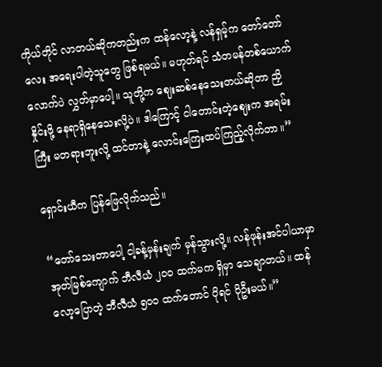ကိုယ်တိုင် လာတယ်ဆိုကတည်းက ထန်လော့နဲ့ လန်ရှမ့်က တော်တော်လေး အရေးပါတဲ့သူတွေ ဖြစ်ရမယ်။ မဟုတ်ရင် သံတမန်တစ်ယောက်လောက်ပဲ လွှတ်မှာပေါ့။ သူတို့က ဈေးဆစ်နေသေးတယ်ဆိုတာ ညှိနှိုင်းဖို့ နေရာရှိနေသေးလို့ပဲ။ ဒါကြောင့် ငါတောင်းတဲ့ဈေးက အရမ်းကြီး မတရားဘူးလို့ ထင်တာနဲ့ လောင်းကြေးထပ်ကြည့်လိုက်တာ။”

ရှောင်းယီက ပြန်ဖြေလိုက်သည်။

“တော်သေးတာပေါ့ ငါ့ခန့်မှန်းချက် မှန်သွားလို့။ လန်ဖုန်းအင်ပါယာမှာ အုတ်မြစ်ကျောက် ဘီလီယံ ၂၀၀ ထက်မက ရှိမှာ သေချာတယ်။ ထန်လော့ပြောတဲ့ ဘီလီယံ ၅၀၀ ထက်တောင် ပိုရင် ပိုဦးမယ်။”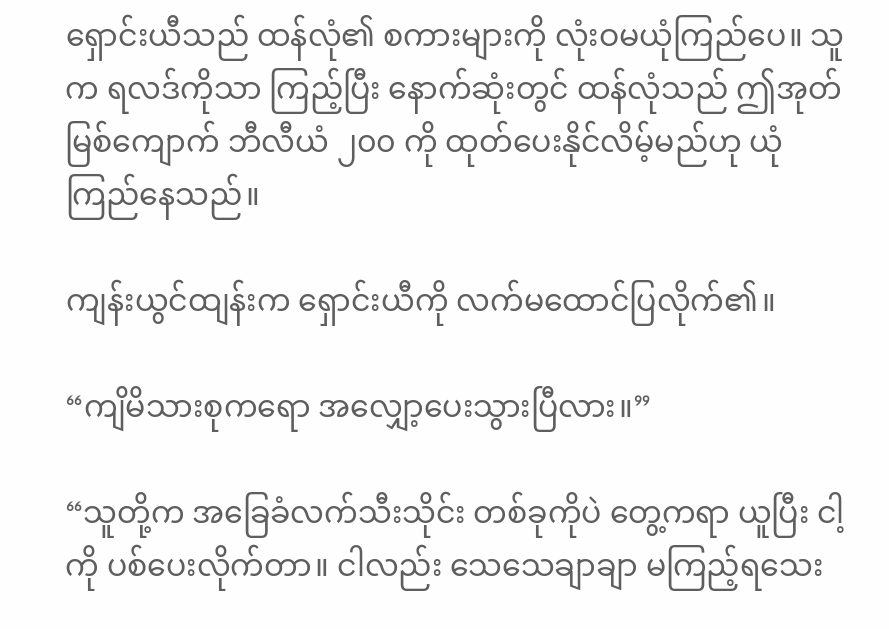ရှောင်းယီသည် ထန်လုံ၏ စကားများကို လုံးဝမယုံကြည်ပေ။ သူက ရလဒ်ကိုသာ ကြည့်ပြီး နောက်ဆုံးတွင် ထန်လုံသည် ဤအုတ်မြစ်ကျောက် ဘီလီယံ ၂၀၀ ကို ထုတ်ပေးနိုင်လိမ့်မည်ဟု ယုံကြည်နေသည်။

ကျန်းယွင်ထျန်းက ရှောင်းယီကို လက်မထောင်ပြလိုက်၏။

“ကျိမိသားစုကရော အလျှော့ပေးသွားပြီလား။”

“သူတို့က အခြေခံလက်သီးသိုင်း တစ်ခုကိုပဲ တွေ့ကရာ ယူပြီး ငါ့ကို ပစ်ပေးလိုက်တာ။ ငါလည်း သေသေချာချာ မကြည့်ရသေး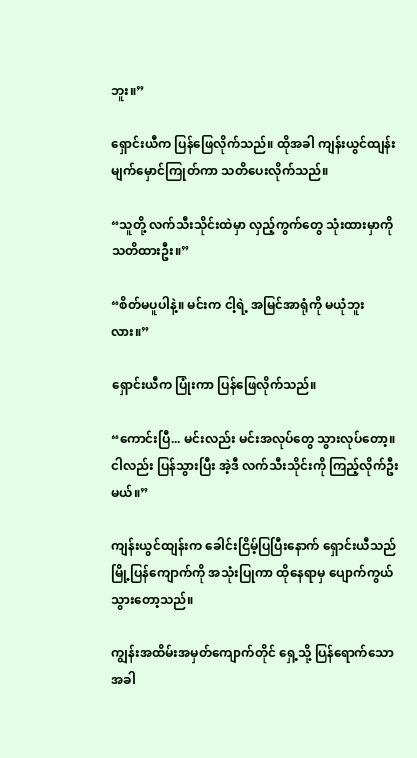ဘူး။”

ရှောင်းယီက ပြန်ဖြေလိုက်သည်။ ထိုအခါ ကျန်းယွင်ထျန်း မျက်မှောင်ကြုတ်ကာ သတိပေးလိုက်သည်။

“သူတို့ လက်သီးသိုင်းထဲမှာ လှည့်ကွက်တွေ သုံးထားမှာကို သတိထားဦး။”

“စိတ်မပူပါနဲ့။ မင်းက ငါ့ရဲ့ အမြင်အာရုံကို မယုံဘူးလား။”

ရှောင်းယီက ပြုံးကာ ပြန်ဖြေလိုက်သည်။

“ကောင်းပြီ... မင်းလည်း မင်းအလုပ်တွေ သွားလုပ်တော့။ ငါလည်း ပြန်သွားပြီး အဲ့ဒီ လက်သီးသိုင်းကို ကြည့်လိုက်ဦးမယ်။”

ကျန်းယွင်ထျန်းက ခေါင်းငြိမ့်ပြပြီးနောက် ရှောင်းယီသည် မြို့ပြန်ကျောက်ကို အသုံးပြုကာ ထိုနေရာမှ ပျောက်ကွယ်သွားတော့သည်။

ကျွန်းအထိမ်းအမှတ်ကျောက်တိုင် ရှေ့သို့ ပြန်ရောက်သောအခါ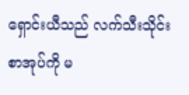ရှောင်းယီသည် လက်သီးသိုင်းစာအုပ်ကို မ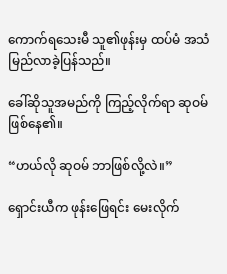ကောက်ရသေးမီ သူ၏ဖုန်းမှ ထပ်မံ အသံမြည်လာခဲ့ပြန်သည်။

ခေါ်ဆိုသူအမည်ကို ကြည့်လိုက်ရာ ဆုဝမ် ဖြစ်နေ၏။

“ဟယ်လို ဆုဝမ် ဘာဖြစ်လို့လဲ။”

ရှောင်းယီက ဖုန်းဖြေရင်း မေးလိုက်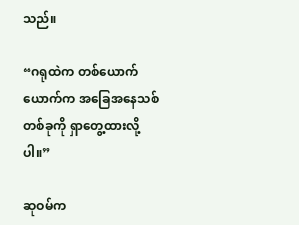သည်။

“ဂရုထဲက တစ်ယောက်ယောက်က အခြေအနေသစ်တစ်ခုကို ရှာတွေ့ထားလို့ပါ။”

ဆုဝမ်က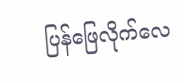ပြန်ဖြေလိုက်လေ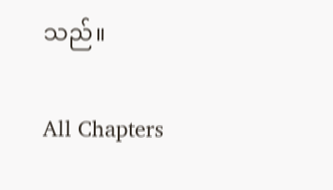သည်။

All Chapters